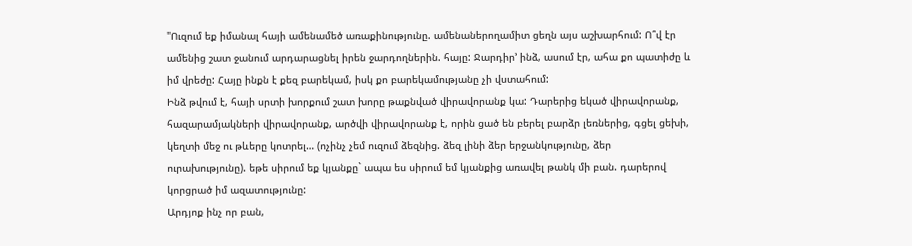"Ուզում եք իմանալ հայի ամենամեծ առաքինությունը. ամենաներողամիտ ցեղն այս աշխարհում: Ո՞վ էր ամենից շատ ջանում արդարացնել իրեն ջարդողներին. հայը: Ջարդիր’ ինձ, ասում էր, ահա քո պատիժը և իմ վրեժը: Հայը ինքն է քեզ բարեկամ, իսկ քո բարեկամությանը չի վստահում:
Ինձ թվում է, հայի սրտի խորքում շատ խորը թաքնված վիրավորանք կա: Դարերից եկած վիրավորանք, հազարամյակների վիրավորանք, արծվի վիրավորանք է, որին ցած են բերել բարձր լեռներից, գցել ցեխի, կեղտի մեջ ու թևերը կոտրել… (ոչինչ չեմ ուզում ձեզնից. ձեզ լինի ձեր երջանկությունը, ձեր ուրախությունը). եթե սիրում եք կյանքը` ապա ես սիրում եմ կյանքից առավել թանկ մի բան. դարերով կորցրած իմ ազատությունը:
Արդյոք ինչ որ բան,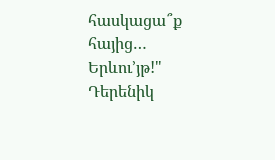հասկացա՞ք հայից… Երևու’յթ!"
Դերենիկ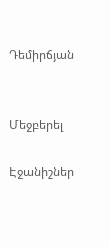Դեմիրճյան


Մեջբերել

Էջանիշներ